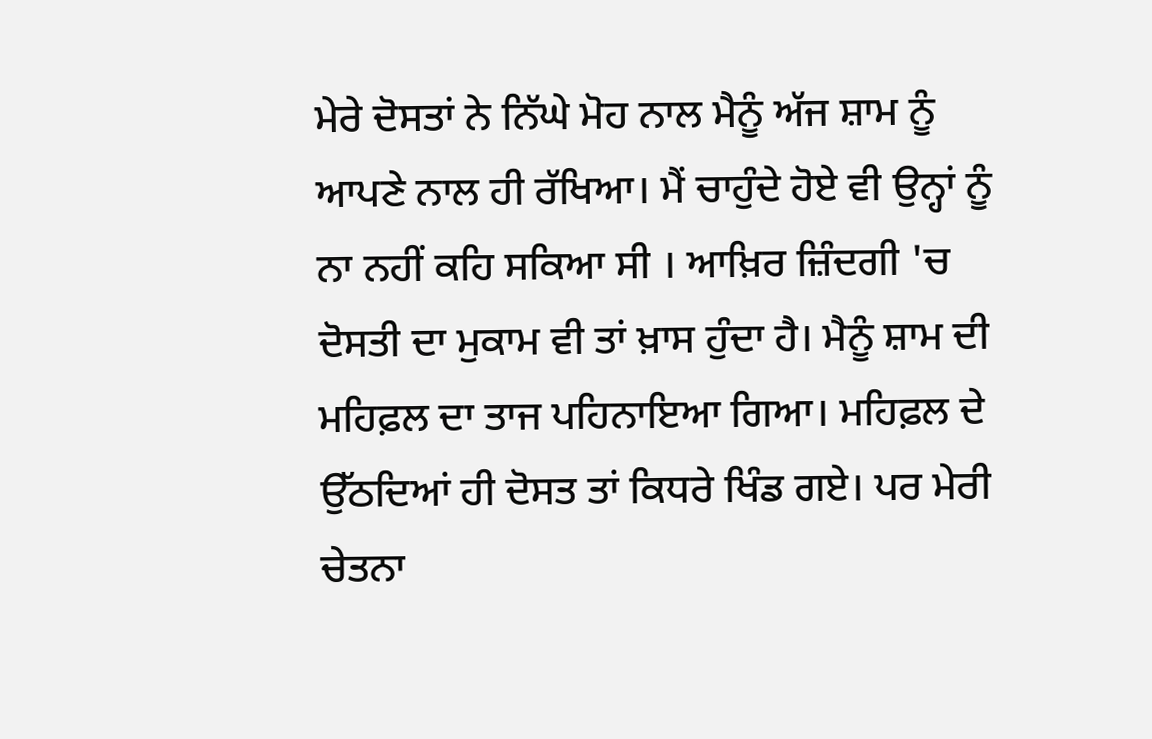ਮੇਰੇ ਦੋਸਤਾਂ ਨੇ ਨਿੱਘੇ ਮੋਹ ਨਾਲ ਮੈਨੂੰ ਅੱਜ ਸ਼ਾਮ ਨੂੰ ਆਪਣੇ ਨਾਲ ਹੀ ਰੱਖਿਆ। ਮੈਂ ਚਾਹੁੰਦੇ ਹੋਏ ਵੀ ਉਨ੍ਹਾਂ ਨੂੰ ਨਾ ਨਹੀਂ ਕਹਿ ਸਕਿਆ ਸੀ । ਆਖ਼ਿਰ ਜ਼ਿੰਦਗੀ 'ਚ ਦੋਸਤੀ ਦਾ ਮੁਕਾਮ ਵੀ ਤਾਂ ਖ਼ਾਸ ਹੁੰਦਾ ਹੈ। ਮੈਨੂੰ ਸ਼ਾਮ ਦੀ ਮਹਿਫ਼ਲ ਦਾ ਤਾਜ ਪਹਿਨਾਇਆ ਗਿਆ। ਮਹਿਫ਼ਲ ਦੇ ਉੱਠਦਿਆਂ ਹੀ ਦੋਸਤ ਤਾਂ ਕਿਧਰੇ ਖਿੰਡ ਗਏ। ਪਰ ਮੇਰੀ ਚੇਤਨਾ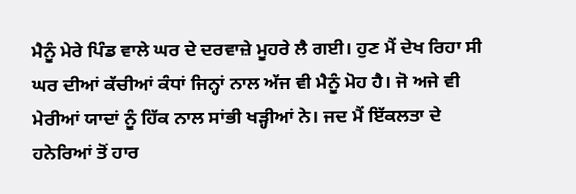ਮੈਨੂੰ ਮੇਰੇ ਪਿੰਡ ਵਾਲੇ ਘਰ ਦੇ ਦਰਵਾਜ਼ੇ ਮੂਹਰੇ ਲੈ ਗਈ। ਹੁਣ ਮੈਂ ਦੇਖ ਰਿਹਾ ਸੀ ਘਰ ਦੀਆਂ ਕੱਚੀਆਂ ਕੰਧਾਂ ਜਿਨ੍ਹਾਂ ਨਾਲ ਅੱਜ ਵੀ ਮੈਨੂੰ ਮੋਹ ਹੈ। ਜੋ ਅਜੇ ਵੀ ਮੇਰੀਆਂ ਯਾਦਾਂ ਨੂੰ ਹਿੱਕ ਨਾਲ ਸਾਂਭੀ ਖੜ੍ਹੀਆਂ ਨੇ। ਜਦ ਮੈਂ ਇੱਕਲਤਾ ਦੇ ਹਨੇਰਿਆਂ ਤੋਂ ਹਾਰ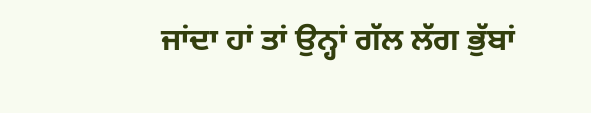ਜਾਂਦਾ ਹਾਂ ਤਾਂ ਉਨ੍ਹਾਂ ਗੱਲ ਲੱਗ ਭੁੱਬਾਂ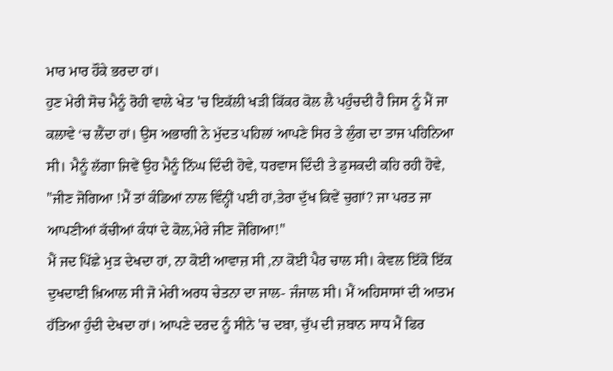ਮਾਰ ਮਾਰ ਹੌਕੇ ਭਰਦਾ ਹਾਂ।
ਹੁਣ ਮੇਰੀ ਸੋਚ ਮੈਨੂੰ ਰੋਹੀ ਵਾਲੇ ਖੇਤ 'ਚ ਇਕੱਲੀ ਖੜੀ ਕਿੱਕਰ ਕੋਲ ਲੈ ਪਹੁੰਚਦੀ ਹੈ ਜਿਸ ਨੂੰ ਮੈਂ ਜਾ ਕਲਾਵੇ ‘ਚ ਲੈਂਦਾ ਹਾਂ। ਉਸ ਅਭਾਗੀ ਨੇ ਮੁੱਦਤ ਪਹਿਲਾਂ ਆਪਣੇ ਸਿਰ ਤੇ ਲੁੰਗ ਦਾ ਤਾਜ ਪਹਿਨਿਆ ਸੀ। ਮੈਨੂੰ ਲੱਗਾ ਜਿਵੇਂ ਉਹ ਮੈਨੂੰ ਨਿੱਘ ਦਿੰਦੀ ਹੋਵੇ, ਧਰਵਾਸ ਦਿੰਦੀ ਤੇ ਡੁਸਕਦੀ ਕਹਿ ਰਹੀ ਹੋਵੇ, "ਜੀਣ ਜੋਗਿਆ !ਮੈਂ ਤਾਂ ਕੰਡਿਆਂ ਨਾਲ ਵਿੰਨ੍ਹੀਂ ਪਈ ਹਾਂ,ਤੇਰਾ ਦੁੱਖ ਕਿਵੇਂ ਚੁਗਾਂ? ਜਾ ਪਰਤ ਜਾ ਆਪਣੀਆਂ ਕੱਚੀਆਂ ਕੰਧਾਂ ਦੇ ਕੋਲ,ਮੇਰੇ ਜੀਣ ਜੋਗਿਆ!"
ਮੈਂ ਜਦ ਪਿੱਛੇ ਮੁੜ ਦੇਖਦਾ ਹਾਂ, ਨਾ ਕੋਈ ਆਵਾਜ਼ ਸੀ ,ਨਾ ਕੋਈ ਪੈਰ ਚਾਲ ਸੀ। ਕੇਵਲ ਇੱਕੋ ਇੱਕ ਦੁਖਦਾਈ ਖ਼ਿਆਲ ਸੀ ਜੋ ਮੇਰੀ ਅਰਧ ਚੇਤਨਾ ਦਾ ਜਾਲ- ਜੰਜਾਲ ਸੀ। ਮੈਂ ਅਹਿਸਾਸਾਂ ਦੀ ਆਤਮ ਹੱਤਿਆ ਹੁੰਦੀ ਦੇਖਦਾ ਹਾਂ। ਆਪਣੇ ਦਰਦ ਨੂੰ ਸੀਨੇ 'ਚ ਦਬਾ, ਚੁੱਪ ਦੀ ਜ਼ਬਾਨ ਸਾਧ ਮੈਂ ਫਿਰ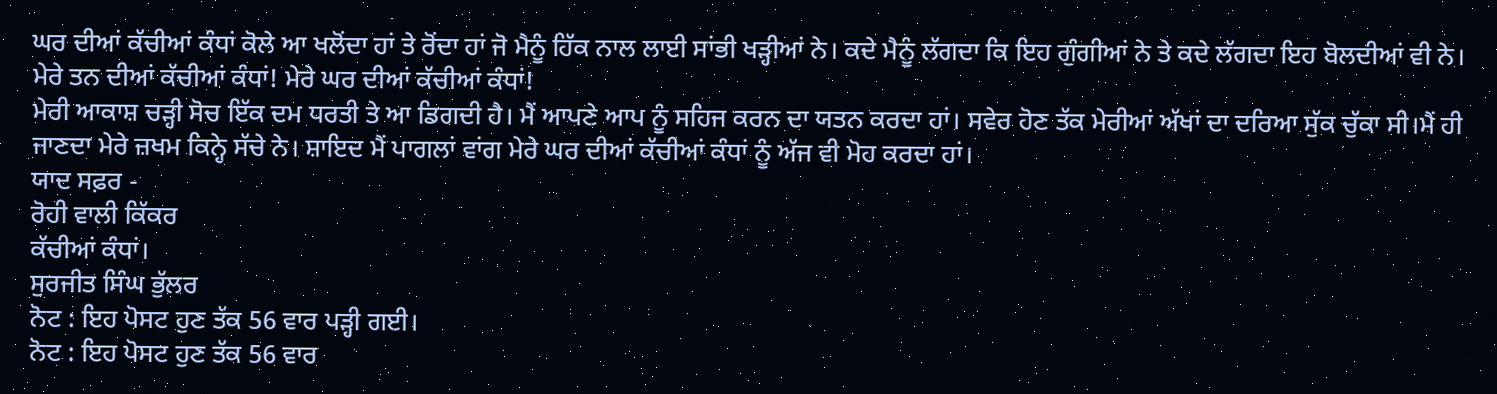ਘਰ ਦੀਆਂ ਕੱਚੀਆਂ ਕੰਧਾਂ ਕੋਲੇ ਆ ਖਲੋਂਦਾ ਹਾਂ ਤੇ ਰੋਂਦਾ ਹਾਂ ਜੋ ਮੈਨੂੰ ਹਿੱਕ ਨਾਲ ਲਾਈ ਸਾਂਭੀ ਖੜ੍ਹੀਆਂ ਨੇ। ਕਦੇ ਮੈਨੂੰ ਲੱਗਦਾ ਕਿ ਇਹ ਗੁੰਗੀਆਂ ਨੇ ਤੇ ਕਦੇ ਲੱਗਦਾ ਇਹ ਬੋਲਦੀਆਂ ਵੀ ਨੇ। ਮੇਰੇ ਤਨ ਦੀਆਂ ਕੱਚੀਆਂ ਕੰਧਾਂ! ਮੇਰੇ ਘਰ ਦੀਆਂ ਕੱਚੀਆਂ ਕੰਧਾਂ!
ਮੇਰੀ ਆਕਾਸ਼ ਚੜ੍ਹੀ ਸੋਚ ਇੱਕ ਦਮ ਧਰਤੀ ਤੇ ਆ ਡਿਗਦੀ ਹੈ। ਮੈਂ ਆਪਣੇ ਆਪ ਨੂੰ ਸਹਿਜ ਕਰਨ ਦਾ ਯਤਨ ਕਰਦਾ ਹਾਂ। ਸਵੇਰ ਹੋਣ ਤੱਕ ਮੇਰੀਆਂ ਅੱਖਾਂ ਦਾ ਦਰਿਆ ਸੁੱਕ ਚੁੱਕਾ ਸੀ।ਮੈਂ ਹੀ ਜਾਣਦਾ ਮੇਰੇ ਜ਼ਖਮ ਕਿਨ੍ਹੇ ਸੱਚੇ ਨੇ। ਸ਼ਾਇਦ ਮੈਂ ਪਾਗਲਾਂ ਵਾਂਗ ਮੇਰੇ ਘਰ ਦੀਆਂ ਕੱਚੀਆਂ ਕੰਧਾਂ ਨੂੰ ਅੱਜ ਵੀ ਮੋਹ ਕਰਦਾ ਹਾਂ।
ਯਾਦ ਸਫ਼ਰ -
ਰੋਹੀ ਵਾਲੀ ਕਿੱਕਰ
ਕੱਚੀਆਂ ਕੰਧਾਂ।
ਸੁਰਜੀਤ ਸਿੰਘ ਭੁੱਲਰ
ਨੋਟ : ਇਹ ਪੋਸਟ ਹੁਣ ਤੱਕ 56 ਵਾਰ ਪੜ੍ਹੀ ਗਈ।
ਨੋਟ : ਇਹ ਪੋਸਟ ਹੁਣ ਤੱਕ 56 ਵਾਰ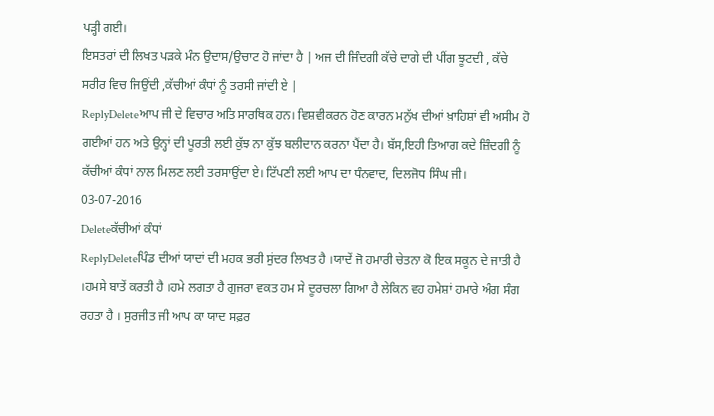ਪੜ੍ਹੀ ਗਈ।
ਇਸਤਰਾਂ ਦੀ ਲਿਖਤ ਪੜਕੇ ਮੰਨ ਉਦਾਸ/ਉਚਾਟ ਹੋ ਜਾਂਦਾ ਹੈ | ਅਜ ਦੀ ਜਿੰਦਗੀ ਕੱਚੇ ਦਾਗੇ ਦੀ ਪੀਂਗ ਝੂਟਦੀ , ਕੱਚੇ ਸਰੀਰ ਵਿਚ ਜਿਉਂਦੀ ,ਕੱਚੀਆਂ ਕੰਧਾਂ ਨੂੰ ਤਰਸੀ ਜਾਂਦੀ ਏ |
ReplyDeleteਆਪ ਜੀ ਦੇ ਵਿਚਾਰ ਅਤਿ ਸਾਰਥਿਕ ਹਨ। ਵਿਸ਼ਵੀਕਰਨ ਹੋਣ ਕਾਰਨ ਮਨੁੱਖ ਦੀਆਂ ਖ਼ਾਹਿਸ਼ਾਂ ਵੀ ਅਸੀਮ ਹੋ ਗਈਆਂ ਹਨ ਅਤੇ ਉਨ੍ਹਾਂ ਦੀ ਪੂਰਤੀ ਲਈ ਕੁੱਝ ਨਾ ਕੁੱਝ ਬਲੀਦਾਨ ਕਰਨਾ ਪੈਂਦਾ ਹੈ। ਬੱਸ,ਇਹੀ ਤਿਆਗ ਕਦੇ ਜ਼ਿੰਦਗੀ ਨੂੰ ਕੱਚੀਆਂ ਕੰਧਾਂ ਨਾਲ ਮਿਲਣ ਲਈ ਤਰਸਾਉਂਦਾ ਏ। ਟਿੱਪਣੀ ਲਈ ਆਪ ਦਾ ਧੰਨਵਾਦ, ਦਿਲਜੋਧ ਸਿੰਘ ਜੀ। 03-07-2016
Deleteਕੱਚੀਆਂ ਕੰਧਾਂ
ReplyDeleteਪਿੰਡ ਦੀਆਂ ਯਾਦਾਂ ਦੀ ਮਹਕ ਭਰੀ ਸੁਂਦਰ ਲਿਖਤ ਹੈ ।ਯਾਦੇਂ ਜੋ ਹਮਾਰੀ ਚੇਤਨਾ ਕੋ ਇਕ ਸਕੂਨ ਦੇ ਜਾਤੀ ਹੈ ।ਹਮਸੇ ਬਾਤੇਂ ਕਰਤੀ ਹੈ ।ਹਮੇ ਲਗਤਾ ਹੈ ਗੁਜਰਾ ਵਕਤ ਹਮ ਸੇ ਦੂਰਚਲਾ ਗਿਆ ਹੈ ਲੇਕਿਨ ਵਹ ਹਮੇਸ਼ਾਂ ਹਮਾਰੇ ਅੰਗ ਸੰਗ ਰਹਤਾ ਹੈ । ਸੁਰਜੀਤ ਜੀ ਆਪ ਕਾ ਯਾਦ ਸਫ਼ਰ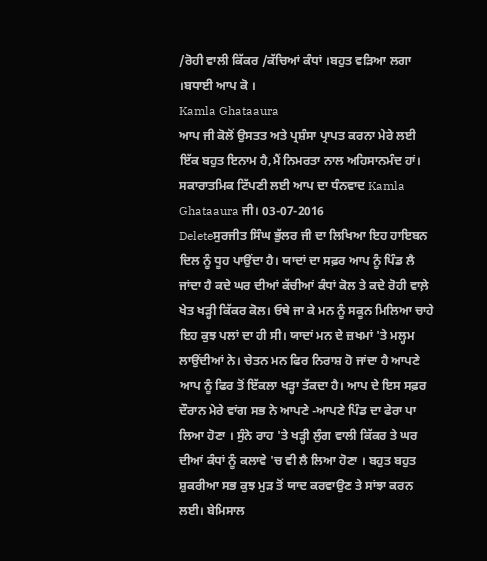/ਰੋਹੀ ਵਾਲੀ ਕਿੱਕਰ /ਕੱਚਿਆਂ ਕੰਧਾਂ ।ਬਹੁਤ ਵੜਿਆ ਲਗਾ ।ਬਧਾਈ ਆਪ ਕੋ ।
Kamla Ghataaura
ਆਪ ਜੀ ਕੋਲੋਂ ਉਸਤਤ ਅਤੇ ਪ੍ਰਸ਼ੰਸਾ ਪ੍ਰਾਪਤ ਕਰਨਾ ਮੇਰੇ ਲਈ ਇੱਕ ਬਹੁਤ ਇਨਾਮ ਹੈ,ਮੈਂ ਨਿਮਰਤਾ ਨਾਲ ਅਹਿਸਾਨਮੰਦ ਹਾਂ। ਸਕਾਰਾਤਮਿਕ ਟਿੱਪਣੀ ਲਈ ਆਪ ਦਾ ਧੰਨਵਾਦ Kamla Ghataaura ਜੀ। 03-07-2016
Deleteਸੁਰਜੀਤ ਸਿੰਘ ਭੁੱਲਰ ਜੀ ਦਾ ਲਿਖਿਆ ਇਹ ਹਾਇਬਨ ਦਿਲ ਨੂੰ ਧੂਹ ਪਾਉਂਦਾ ਹੈ। ਯਾਦਾਂ ਦਾ ਸਫ਼ਰ ਆਪ ਨੂੰ ਪਿੰਡ ਲੈ ਜਾਂਦਾ ਹੈ ਕਦੇ ਘਰ ਦੀਆਂ ਕੱਚੀਆਂ ਕੰਧਾਂ ਕੋਲ ਤੇ ਕਦੇ ਰੋਹੀ ਵਾਲ਼ੇ ਖੇਤ ਖੜ੍ਹੀ ਕਿੱਕਰ ਕੋਲ। ਓਥੇ ਜਾ ਕੇ ਮਨ ਨੂੰ ਸਕੂਨ ਮਿਲਿਆ ਚਾਹੇ ਇਹ ਕੁਝ ਪਲਾਂ ਦਾ ਹੀ ਸੀ। ਯਾਦਾਂ ਮਨ ਦੇ ਜ਼ਖਮਾਂ 'ਤੇ ਮਲ੍ਹਮ ਲਾਉਂਦੀਆਂ ਨੇ। ਚੇਤਨ ਮਨ ਫਿਰ ਨਿਰਾਸ਼ ਹੋ ਜਾਂਦਾ ਹੈ ਆਪਣੇ ਆਪ ਨੂੰ ਫਿਰ ਤੋਂ ਇੱਕਲਾ ਖੜ੍ਹਾ ਤੱਕਦਾ ਹੈ। ਆਪ ਦੇ ਇਸ ਸਫ਼ਰ ਦੌਰਾਨ ਮੇਰੇ ਵਾਂਗ ਸਭ ਨੇ ਆਪਣੇ -ਆਪਣੇ ਪਿੰਡ ਦਾ ਫੇਰਾ ਪਾ ਲਿਆ ਹੋਣਾ । ਸੁੰਨੇ ਰਾਹ 'ਤੇ ਖੜ੍ਹੀ ਲੁੰਗ ਵਾਲੀ ਕਿੱਕਰ ਤੇ ਘਰ ਦੀਆਂ ਕੰਧਾਂ ਨੂੰ ਕਲਾਵੇ 'ਚ ਵੀ ਲੈ ਲਿਆ ਹੋਣਾ । ਬਹੁਤ ਬਹੁਤ ਸ਼ੁਕਰੀਆ ਸਭ ਕੁਝ ਮੁੜ ਤੋਂ ਯਾਦ ਕਰਵਾਉਣ ਤੇ ਸਾਂਝਾ ਕਰਨ ਲਈ। ਬੇਮਿਸਾਲ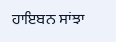ਹਾਇਬਨ ਸਾਂਝਾ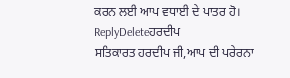ਕਰਨ ਲਈ ਆਪ ਵਧਾਈ ਦੇ ਪਾਤਰ ਹੋ।
ReplyDeleteਹਰਦੀਪ
ਸਤਿਕਾਰਤ ਹਰਦੀਪ ਜੀ,ਆਪ ਦੀ ਪਰੇਰਨਾ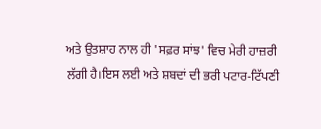ਅਤੇ ਉਤਸ਼ਾਹ ਨਾਲ ਹੀ 'ਸਫ਼ਰ ਸਾਂਝ' ਵਿਚ ਮੇਰੀ ਹਾਜ਼ਰੀ ਲੱਗੀ ਹੈ।ਇਸ ਲਈ ਅਤੇ ਸ਼ਬਦਾਂ ਦੀ ਭਰੀ ਪਟਾਰ-ਟਿੱਪਣੀ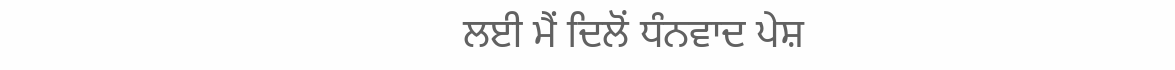ਲਈ ਮੈਂ ਦਿਲੋਂ ਧੰਨਵਾਦ ਪੇਸ਼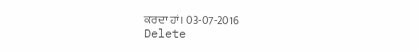ਕਰਦਾ ਹਾਂ। 03-07-2016
Delete